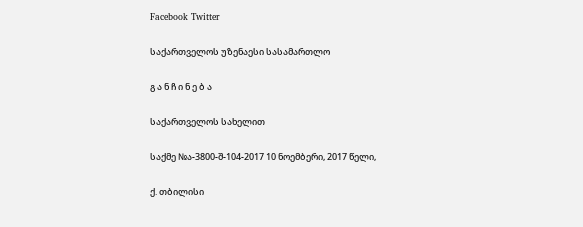Facebook Twitter

საქართველოს უზენაესი სასამართლო

გ ა ნ ჩ ი ნ ე ბ ა

საქართველოს სახელით

საქმე №ა-3800-შ-104-2017 10 ნოემბერი, 2017 წელი,

ქ. თბილისი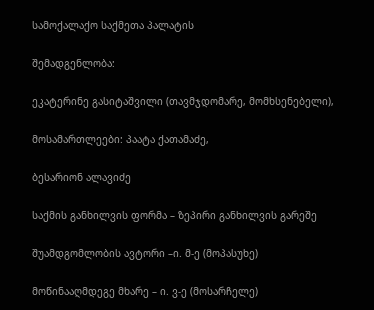სამოქალაქო საქმეთა პალატის

შემადგენლობა:

ეკატერინე გასიტაშვილი (თავმჯდომარე, მომხსენებელი),

მოსამართლეები: პაატა ქათამაძე,

ბესარიონ ალავიძე

საქმის განხილვის ფორმა – ზეპირი განხილვის გარეშე

შუამდგომლობის ავტორი –ი. მ-ე (მოპასუხე)

მოწინააღმდეგე მხარე – ი. ვ-ე (მოსარჩელე)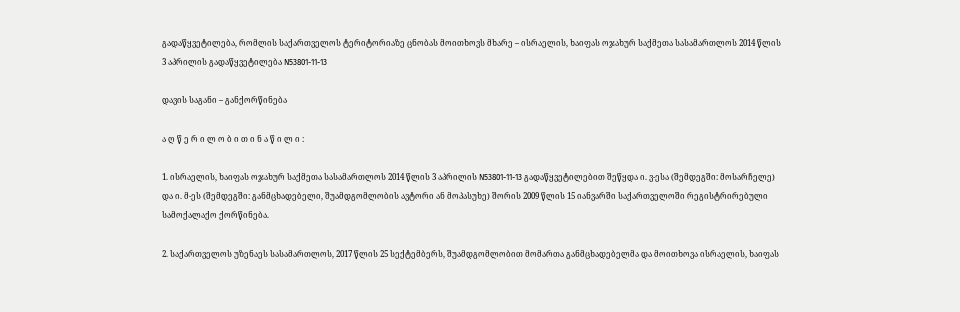გადაწყვეტილება, რომლის საქართველოს ტერიტორიაზე ცნობას მოითხოვს მხარე – ისრაელის, ხაიფას ოჯახურ საქმეთა სასამართლოს 2014 წლის 3 აპრილის გადაწყვეტილება N53801-11-13

დავის საგანი – განქორწინება

ა ღ წ ე რ ი ლ ო ბ ი თ ი ნ ა წ ი ლ ი :

1. ისრაელის, ხაიფას ოჯახურ საქმეთა სასამართლოს 2014 წლის 3 აპრილის N53801-11-13 გადაწყვეტილებით შეწყდა ი. ვ-ესა (შემდეგში: მოსარჩელე) და ი. მ-ეს (შემდეგში: განმცხადებელი, შუამდგომლობის ავტორი ან მოპასუხე) შორის 2009 წლის 15 იანვარში საქართველოში რეგისტრირებული სამოქალაქო ქორწინება.

2. საქართველოს უზენაეს სასამართლოს, 2017 წლის 25 სექტემბერს, შუამდგომლობით მომართა განმცხადებელმა და მოითხოვა ისრაელის, ხაიფას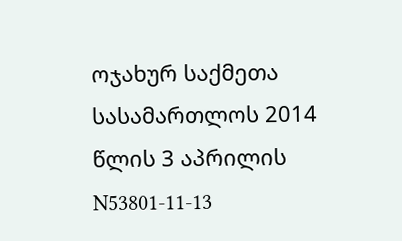ოჯახურ საქმეთა სასამართლოს 2014 წლის 3 აპრილის N53801-11-13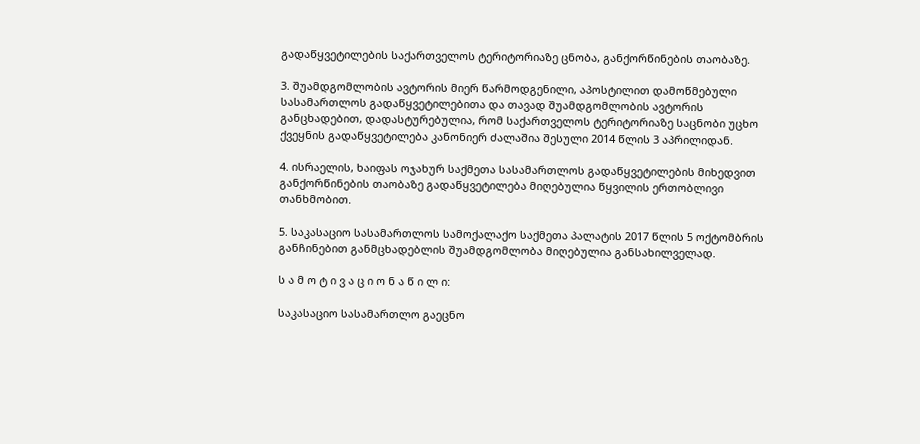გადაწყვეტილების საქართველოს ტერიტორიაზე ცნობა, განქორწინების თაობაზე.

3. შუამდგომლობის ავტორის მიერ წარმოდგენილი, აპოსტილით დამოწმებული სასამართლოს გადაწყვეტილებითა და თავად შუამდგომლობის ავტორის განცხადებით, დადასტურებულია, რომ საქართველოს ტერიტორიაზე საცნობი უცხო ქვეყნის გადაწყვეტილება კანონიერ ძალაშია შესული 2014 წლის 3 აპრილიდან.

4. ისრაელის, ხაიფას ოჯახურ საქმეთა სასამართლოს გადაწყვეტილების მიხედვით განქორწინების თაობაზე გადაწყვეტილება მიღებულია წყვილის ერთობლივი თანხმობით.

5. საკასაციო სასამართლოს სამოქალაქო საქმეთა პალატის 2017 წლის 5 ოქტომბრის განჩინებით განმცხადებლის შუამდგომლობა მიღებულია განსახილველად.

ს ა მ ო ტ ი ვ ა ც ი ო ნ ა წ ი ლ ი:

საკასაციო სასამართლო გაეცნო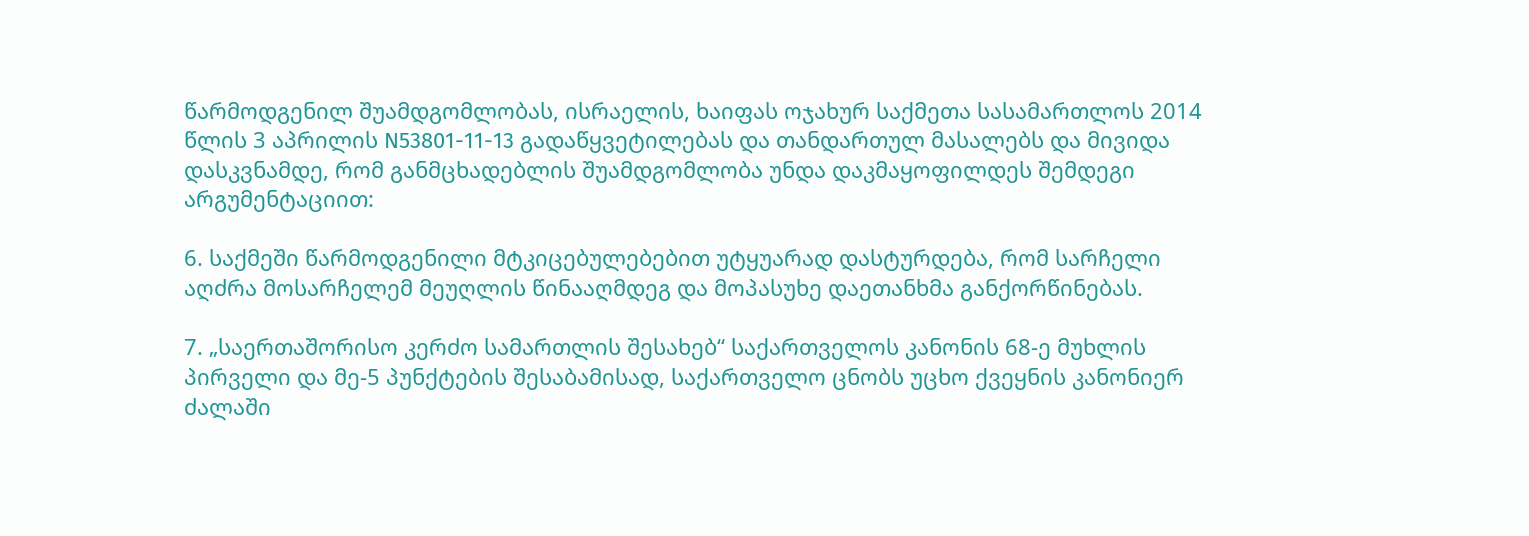წარმოდგენილ შუამდგომლობას, ისრაელის, ხაიფას ოჯახურ საქმეთა სასამართლოს 2014 წლის 3 აპრილის N53801-11-13 გადაწყვეტილებას და თანდართულ მასალებს და მივიდა დასკვნამდე, რომ განმცხადებლის შუამდგომლობა უნდა დაკმაყოფილდეს შემდეგი არგუმენტაციით:

6. საქმეში წარმოდგენილი მტკიცებულებებით უტყუარად დასტურდება, რომ სარჩელი აღძრა მოსარჩელემ მეუღლის წინააღმდეგ და მოპასუხე დაეთანხმა განქორწინებას.

7. „საერთაშორისო კერძო სამართლის შესახებ“ საქართველოს კანონის 68-ე მუხლის პირველი და მე-5 პუნქტების შესაბამისად, საქართველო ცნობს უცხო ქვეყნის კანონიერ ძალაში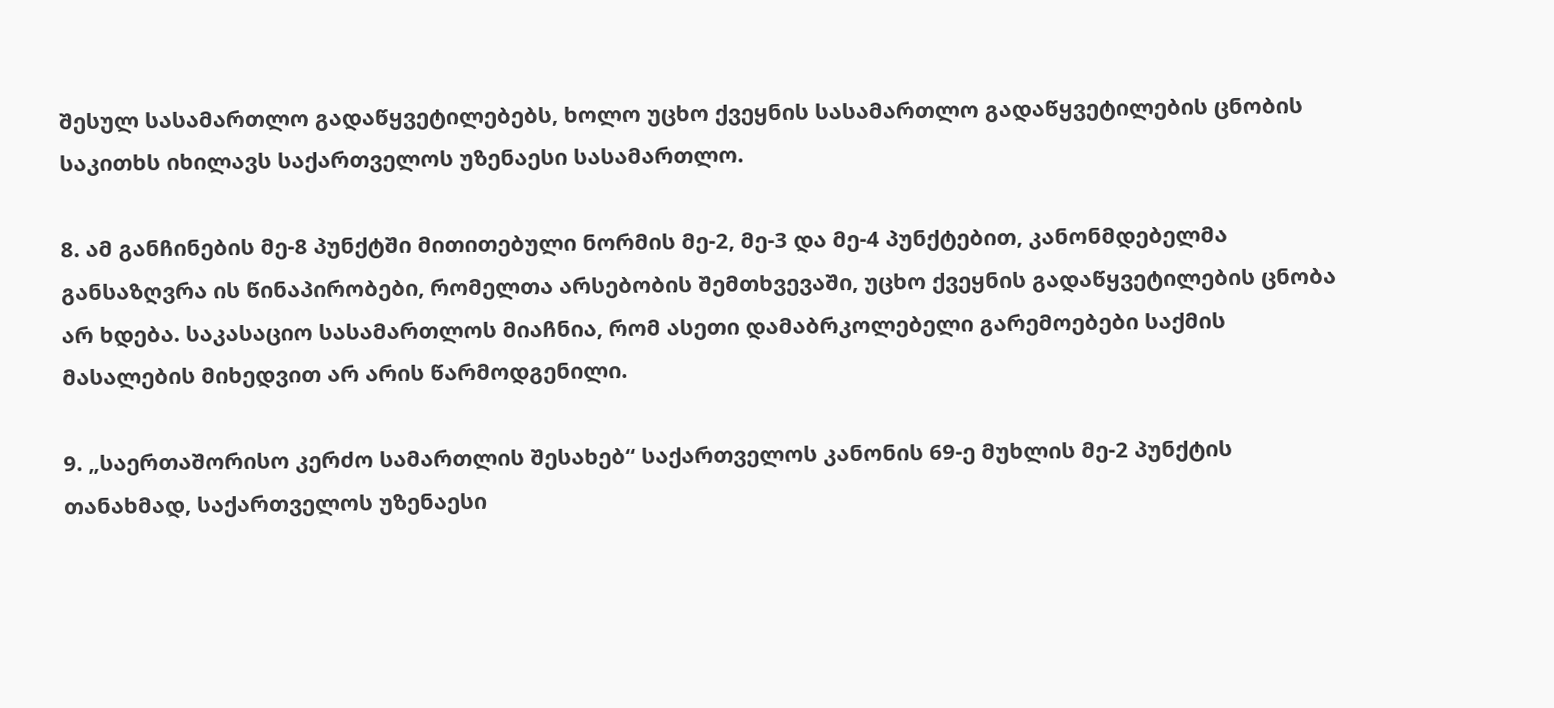შესულ სასამართლო გადაწყვეტილებებს, ხოლო უცხო ქვეყნის სასამართლო გადაწყვეტილების ცნობის საკითხს იხილავს საქართველოს უზენაესი სასამართლო.

8. ამ განჩინების მე-8 პუნქტში მითითებული ნორმის მე-2, მე-3 და მე-4 პუნქტებით, კანონმდებელმა განსაზღვრა ის წინაპირობები, რომელთა არსებობის შემთხვევაში, უცხო ქვეყნის გადაწყვეტილების ცნობა არ ხდება. საკასაციო სასამართლოს მიაჩნია, რომ ასეთი დამაბრკოლებელი გარემოებები საქმის მასალების მიხედვით არ არის წარმოდგენილი.

9. „საერთაშორისო კერძო სამართლის შესახებ“ საქართველოს კანონის 69-ე მუხლის მე-2 პუნქტის თანახმად, საქართველოს უზენაესი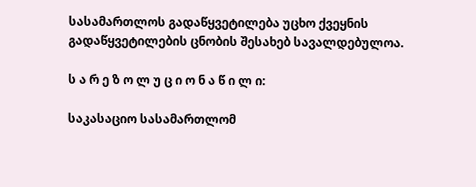სასამართლოს გადაწყვეტილება უცხო ქვეყნის გადაწყვეტილების ცნობის შესახებ სავალდებულოა.

ს ა რ ე ზ ო ლ უ ც ი ო ნ ა წ ი ლ ი:

საკასაციო სასამართლომ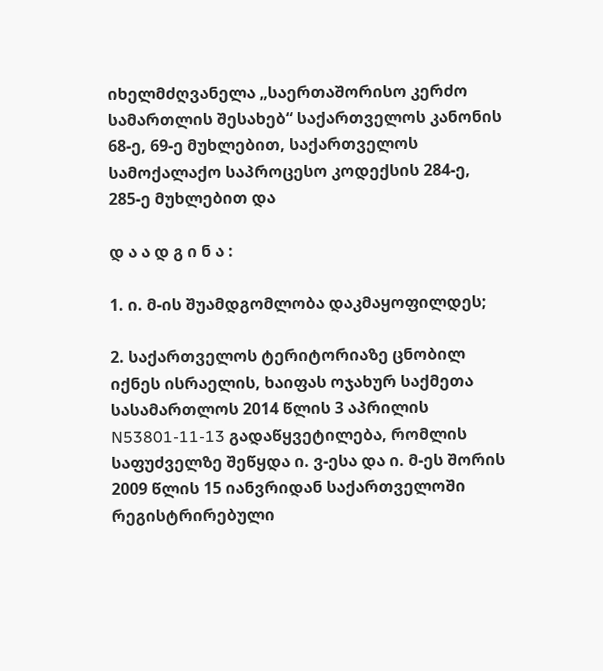იხელმძღვანელა „საერთაშორისო კერძო სამართლის შესახებ“ საქართველოს კანონის 68-ე, 69-ე მუხლებით, საქართველოს სამოქალაქო საპროცესო კოდექსის 284-ე, 285-ე მუხლებით და

დ ა ა დ გ ი ნ ა :

1. ი. მ-ის შუამდგომლობა დაკმაყოფილდეს;

2. საქართველოს ტერიტორიაზე ცნობილ იქნეს ისრაელის, ხაიფას ოჯახურ საქმეთა სასამართლოს 2014 წლის 3 აპრილის N53801-11-13 გადაწყვეტილება, რომლის საფუძველზე შეწყდა ი. ვ-ესა და ი. მ-ეს შორის 2009 წლის 15 იანვრიდან საქართველოში რეგისტრირებული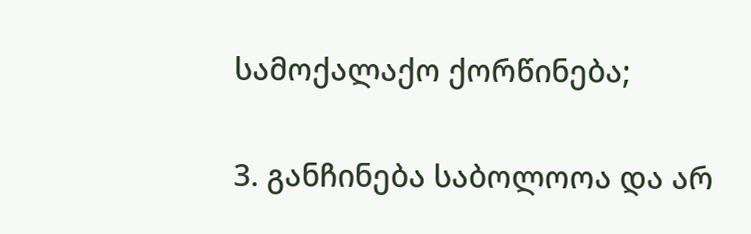სამოქალაქო ქორწინება;

3. განჩინება საბოლოოა და არ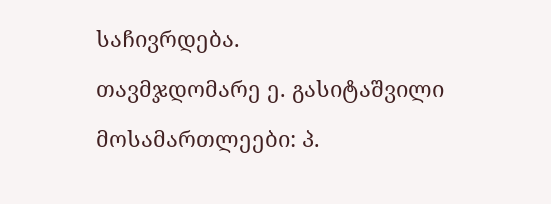საჩივრდება.

თავმჯდომარე ე. გასიტაშვილი

მოსამართლეები: პ.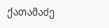ქათამაძე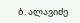ბ. ალავიძე